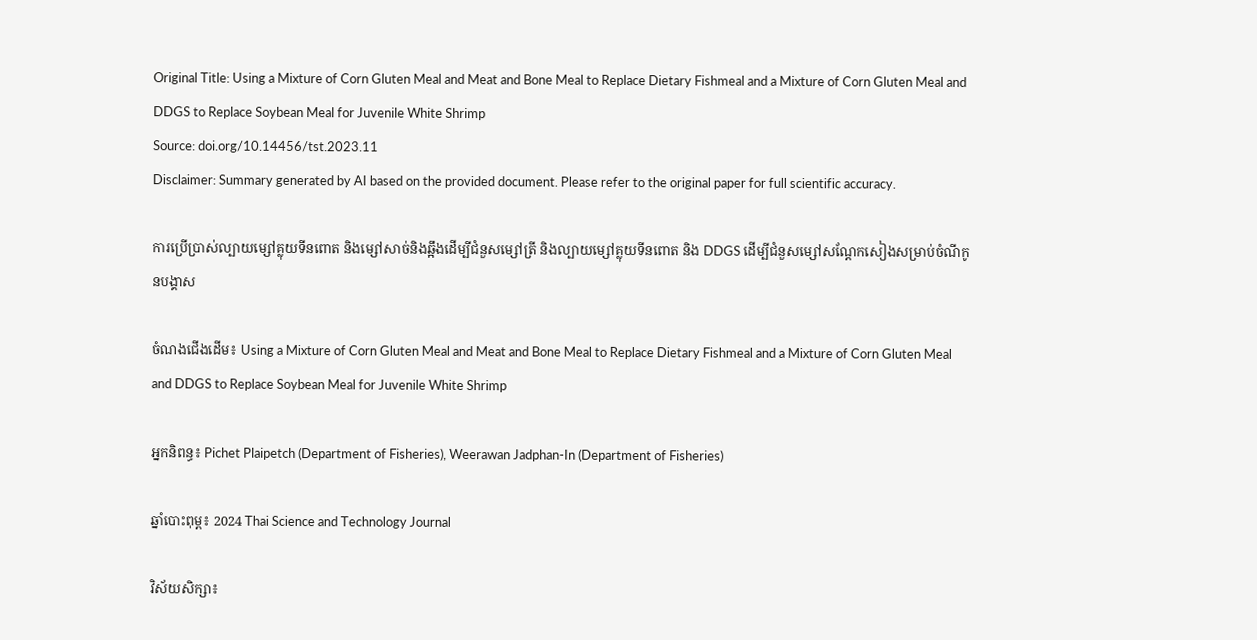Original Title: Using a Mixture of Corn Gluten Meal and Meat and Bone Meal to Replace Dietary Fishmeal and a Mixture of Corn Gluten Meal and DDGS to Replace Soybean Meal for Juvenile White Shrimp
Source: doi.org/10.14456/tst.2023.11
Disclaimer: Summary generated by AI based on the provided document. Please refer to the original paper for full scientific accuracy.

ការប្រើប្រាស់ល្បាយម្សៅគ្លុយទីនពោត និងម្សៅសាច់និងឆ្អឹងដើម្បីជំនួសម្សៅត្រី និងល្បាយម្សៅគ្លុយទីនពោត និង DDGS ដើម្បីជំនួសម្សៅសណ្តែកសៀងសម្រាប់ចំណីកូនបង្គាស

ចំណងជើងដើម៖ Using a Mixture of Corn Gluten Meal and Meat and Bone Meal to Replace Dietary Fishmeal and a Mixture of Corn Gluten Meal and DDGS to Replace Soybean Meal for Juvenile White Shrimp

អ្នកនិពន្ធ៖ Pichet Plaipetch (Department of Fisheries), Weerawan Jadphan-In (Department of Fisheries)

ឆ្នាំបោះពុម្ព៖ 2024 Thai Science and Technology Journal

វិស័យសិក្សា៖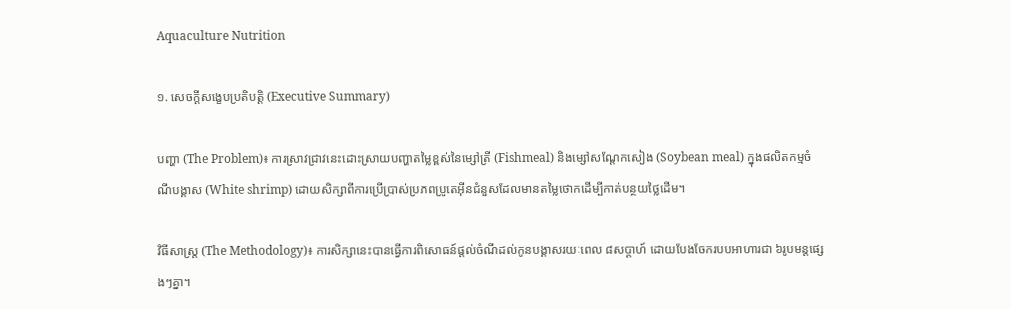Aquaculture Nutrition

១. សេចក្តីសង្ខេបប្រតិបត្តិ (Executive Summary)

បញ្ហា (The Problem)៖ ការស្រាវជ្រាវនេះដោះស្រាយបញ្ហាតម្លៃខ្ពស់នៃម្សៅត្រី (Fishmeal) និងម្សៅសណ្តែកសៀង (Soybean meal) ក្នុងផលិតកម្មចំណីបង្គាស (White shrimp) ដោយសិក្សាពីការប្រើប្រាស់ប្រភពប្រូតេអ៊ីនជំនួសដែលមានតម្លៃថោកដើម្បីកាត់បន្ថយថ្លៃដើម។

វិធីសាស្ត្រ (The Methodology)៖ ការសិក្សានេះបានធ្វើការពិសោធន៍ផ្តល់ចំណីដល់កូនបង្គាសរយៈពេល ៨សប្តាហ៍ ដោយបែងចែករបបអាហារជា ៦រូបមន្តផ្សេងៗគ្នា។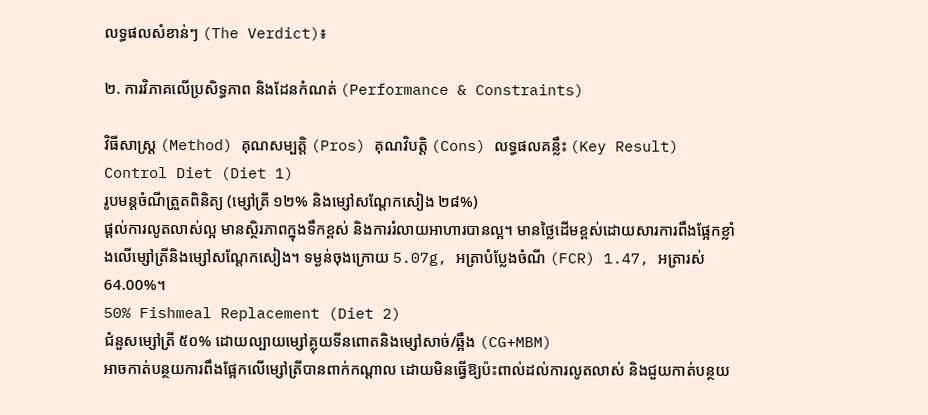លទ្ធផលសំខាន់ៗ (The Verdict)៖

២. ការវិភាគលើប្រសិទ្ធភាព និងដែនកំណត់ (Performance & Constraints)

វិធីសាស្ត្រ (Method) គុណសម្បត្តិ (Pros) គុណវិបត្តិ (Cons) លទ្ធផលគន្លឹះ (Key Result)
Control Diet (Diet 1)
រូបមន្តចំណីត្រួតពិនិត្យ (ម្សៅត្រី ១២% និងម្សៅសណ្តែកសៀង ២៨%)
ផ្តល់ការលូតលាស់ល្អ មានស្ថិរភាពក្នុងទឹកខ្ពស់ និងការរំលាយអាហារបានល្អ។ មានថ្លៃដើមខ្ពស់ដោយសារការពឹងផ្អែកខ្លាំងលើម្សៅត្រីនិងម្សៅសណ្តែកសៀង។ ទម្ងន់ចុងក្រោយ 5.07g, អត្រាបំប្លែងចំណី (FCR) 1.47, អត្រារស់ 64.00%។
50% Fishmeal Replacement (Diet 2)
ជំនួសម្សៅត្រី ៥០% ដោយល្បាយម្សៅគ្លុយទីនពោតនិងម្សៅសាច់/ឆ្អឹង (CG+MBM)
អាចកាត់បន្ថយការពឹងផ្អែកលើម្សៅត្រីបានពាក់កណ្តាល ដោយមិនធ្វើឱ្យប៉ះពាល់ដល់ការលូតលាស់ និងជួយកាត់បន្ថយ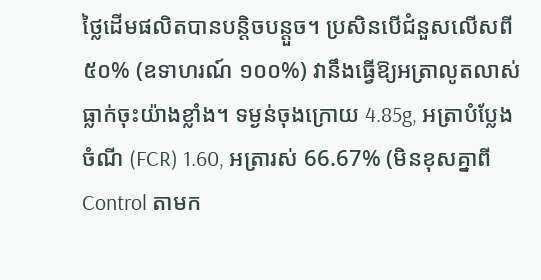ថ្លៃដើមផលិតបានបន្តិចបន្តួច។ ប្រសិនបើជំនួសលើសពី ៥០% (ឧទាហរណ៍ ១០០%) វានឹងធ្វើឱ្យអត្រាលូតលាស់ធ្លាក់ចុះយ៉ាងខ្លាំង។ ទម្ងន់ចុងក្រោយ 4.85g, អត្រាបំប្លែងចំណី (FCR) 1.60, អត្រារស់ 66.67% (មិនខុសគ្នាពី Control តាមក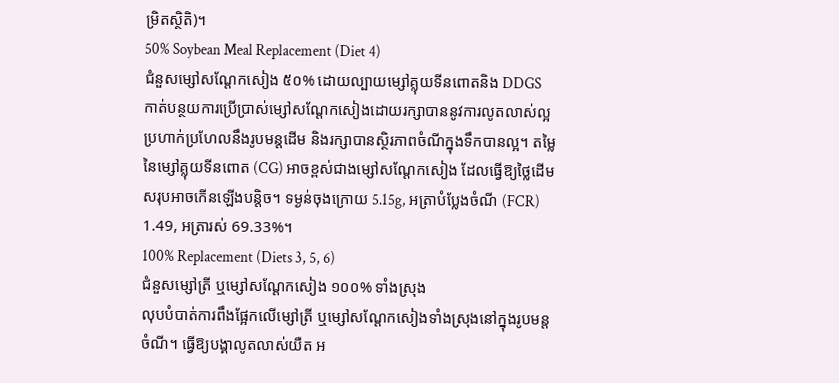ម្រិតស្ថិតិ)។
50% Soybean Meal Replacement (Diet 4)
ជំនួសម្សៅសណ្តែកសៀង ៥០% ដោយល្បាយម្សៅគ្លុយទីនពោតនិង DDGS
កាត់បន្ថយការប្រើប្រាស់ម្សៅសណ្តែកសៀងដោយរក្សាបាននូវការលូតលាស់ល្អប្រហាក់ប្រហែលនឹងរូបមន្តដើម និងរក្សាបានស្ថិរភាពចំណីក្នុងទឹកបានល្អ។ តម្លៃនៃម្សៅគ្លុយទីនពោត (CG) អាចខ្ពស់ជាងម្សៅសណ្តែកសៀង ដែលធ្វើឱ្យថ្លៃដើមសរុបអាចកើនឡើងបន្តិច។ ទម្ងន់ចុងក្រោយ 5.15g, អត្រាបំប្លែងចំណី (FCR) 1.49, អត្រារស់ 69.33%។
100% Replacement (Diets 3, 5, 6)
ជំនួសម្សៅត្រី ឬម្សៅសណ្តែកសៀង ១០០% ទាំងស្រុង
លុបបំបាត់ការពឹងផ្អែកលើម្សៅត្រី ឬម្សៅសណ្តែកសៀងទាំងស្រុងនៅក្នុងរូបមន្តចំណី។ ធ្វើឱ្យបង្គាលូតលាស់យឺត អ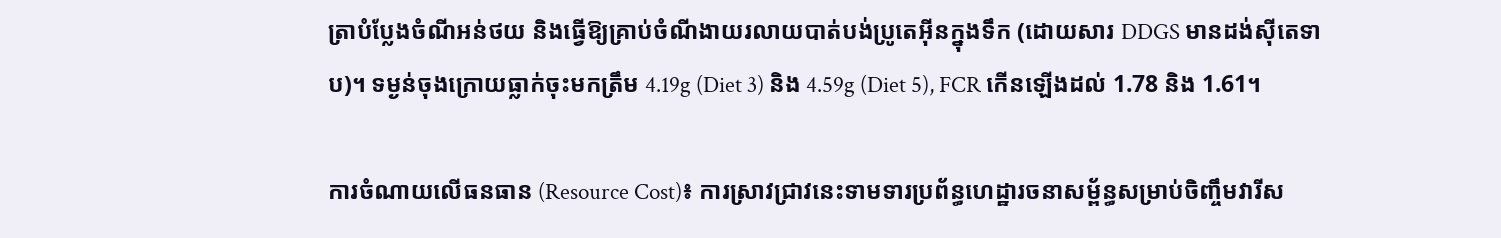ត្រាបំប្លែងចំណីអន់ថយ និងធ្វើឱ្យគ្រាប់ចំណីងាយរលាយបាត់បង់ប្រូតេអ៊ីនក្នុងទឹក (ដោយសារ DDGS មានដង់ស៊ីតេទាប)។ ទម្ងន់ចុងក្រោយធ្លាក់ចុះមកត្រឹម 4.19g (Diet 3) និង 4.59g (Diet 5), FCR កើនឡើងដល់ 1.78 និង 1.61។

ការចំណាយលើធនធាន (Resource Cost)៖ ការស្រាវជ្រាវនេះទាមទារប្រព័ន្ធហេដ្ឋារចនាសម្ព័ន្ធសម្រាប់ចិញ្ចឹមវារីស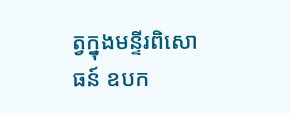ត្វក្នុងមន្ទីរពិសោធន៍ ឧបក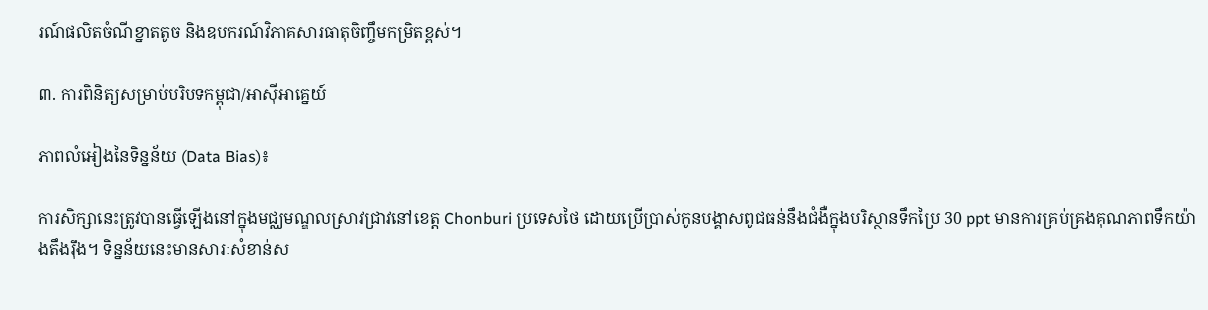រណ៍ផលិតចំណីខ្នាតតូច និងឧបករណ៍វិភាគសារធាតុចិញ្ចឹមកម្រិតខ្ពស់។

៣. ការពិនិត្យសម្រាប់បរិបទកម្ពុជា/អាស៊ីអាគ្នេយ៍

ភាពលំអៀងនៃទិន្នន័យ (Data Bias)៖

ការសិក្សានេះត្រូវបានធ្វើឡើងនៅក្នុងមជ្ឈមណ្ឌលស្រាវជ្រាវនៅខេត្ត Chonburi ប្រទេសថៃ ដោយប្រើប្រាស់កូនបង្គាសពូជធន់នឹងជំងឺក្នុងបរិស្ថានទឹកប្រៃ 30 ppt មានការគ្រប់គ្រងគុណភាពទឹកយ៉ាងតឹងរ៉ឹង។ ទិន្នន័យនេះមានសារៈសំខាន់ស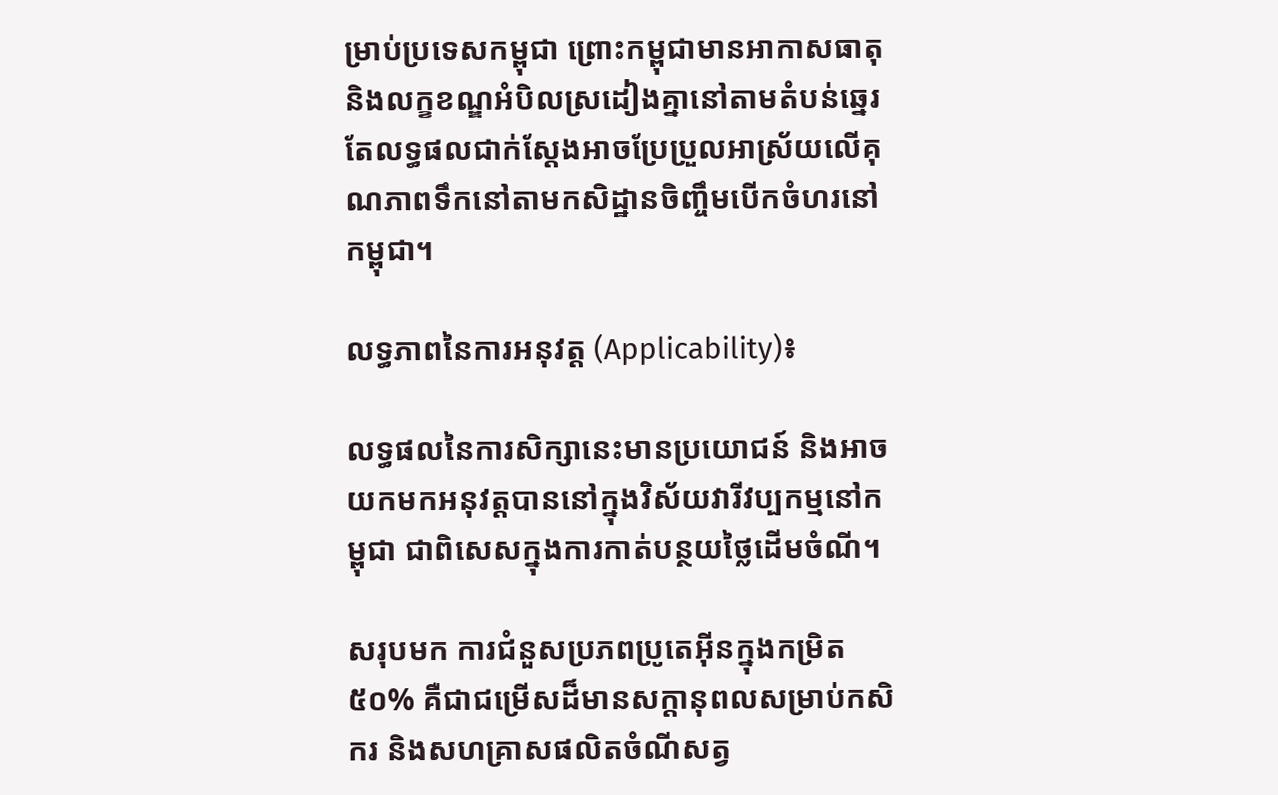ម្រាប់ប្រទេសកម្ពុជា ព្រោះកម្ពុជាមានអាកាសធាតុនិងលក្ខខណ្ឌអំបិលស្រដៀងគ្នានៅតាមតំបន់ឆ្នេរ តែលទ្ធផលជាក់ស្តែងអាចប្រែប្រួលអាស្រ័យលើគុណភាពទឹកនៅតាមកសិដ្ឋានចិញ្ចឹមបើកចំហរនៅកម្ពុជា។

លទ្ធភាពនៃការអនុវត្ត (Applicability)៖

លទ្ធផលនៃការសិក្សានេះមានប្រយោជន៍ និងអាចយកមកអនុវត្តបាននៅក្នុងវិស័យវារីវប្បកម្មនៅកម្ពុជា ជាពិសេសក្នុងការកាត់បន្ថយថ្លៃដើមចំណី។

សរុបមក ការជំនួសប្រភពប្រូតេអ៊ីនក្នុងកម្រិត ៥០% គឺជាជម្រើសដ៏មានសក្តានុពលសម្រាប់កសិករ និងសហគ្រាសផលិតចំណីសត្វ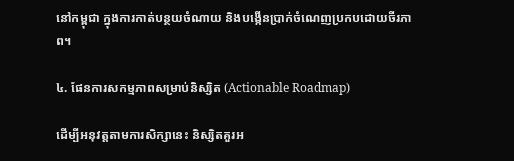នៅកម្ពុជា ក្នុងការកាត់បន្ថយចំណាយ និងបង្កើនប្រាក់ចំណេញប្រកបដោយចីរភាព។

៤. ផែនការសកម្មភាពសម្រាប់និស្សិត (Actionable Roadmap)

ដើម្បីអនុវត្តតាមការសិក្សានេះ និស្សិតគួរអ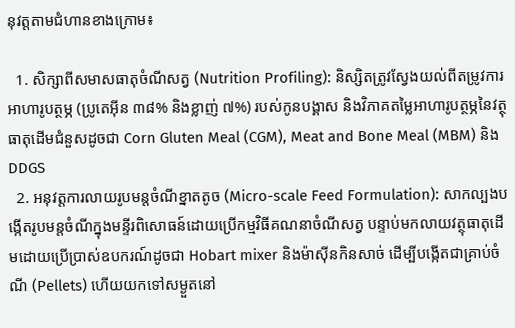នុវត្តតាមជំហានខាងក្រោម៖

  1. សិក្សាពីសមាសធាតុចំណីសត្វ (Nutrition Profiling): និស្សិតត្រូវស្វែងយល់ពីតម្រូវការអាហារូបត្ថម្ភ (ប្រូតេអ៊ីន ៣៨% និងខ្លាញ់ ៧%) របស់កូនបង្គាស និងវិភាគតម្លៃអាហារូបត្ថម្ភនៃវត្ថុធាតុដើមជំនួសដូចជា Corn Gluten Meal (CGM), Meat and Bone Meal (MBM) និង DDGS
  2. អនុវត្តការលាយរូបមន្តចំណីខ្នាតតូច (Micro-scale Feed Formulation): សាកល្បងបង្កើតរូបមន្តចំណីក្នុងមន្ទីរពិសោធន៍ដោយប្រើកម្មវិធីគណនាចំណីសត្វ បន្ទាប់មកលាយវត្ថុធាតុដើមដោយប្រើប្រាស់ឧបករណ៍ដូចជា Hobart mixer និងម៉ាស៊ីនកិនសាច់ ដើម្បីបង្កើតជាគ្រាប់ចំណី (Pellets) ហើយយកទៅសម្ងួតនៅ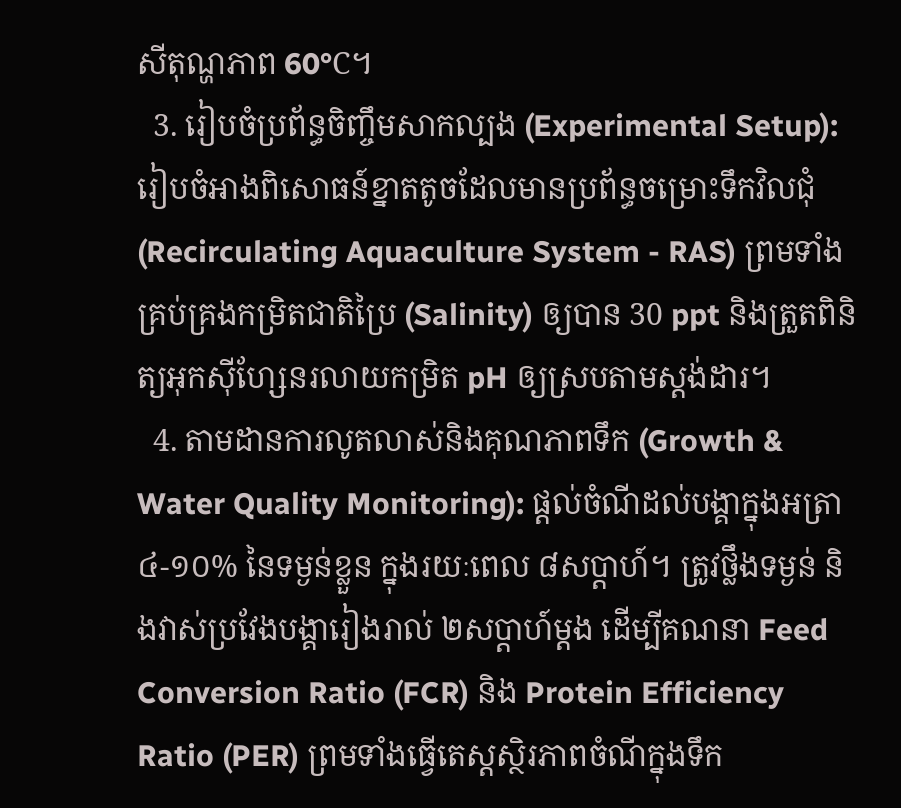សីតុណ្ហភាព 60°C។
  3. រៀបចំប្រព័ន្ធចិញ្ចឹមសាកល្បង (Experimental Setup): រៀបចំអាងពិសោធន៍ខ្នាតតូចដែលមានប្រព័ន្ធចម្រោះទឹកវិលជុំ (Recirculating Aquaculture System - RAS) ព្រមទាំងគ្រប់គ្រងកម្រិតជាតិប្រៃ (Salinity) ឲ្យបាន 30 ppt និងត្រួតពិនិត្យអុកស៊ីហ្សែនរលាយកម្រិត pH ឲ្យស្របតាមស្តង់ដារ។
  4. តាមដានការលូតលាស់និងគុណភាពទឹក (Growth & Water Quality Monitoring): ផ្តល់ចំណីដល់បង្គាក្នុងអត្រា ៤-១០% នៃទម្ងន់ខ្លួន ក្នុងរយៈពេល ៨សប្តាហ៍។ ត្រូវថ្លឹងទម្ងន់ និងវាស់ប្រវែងបង្គារៀងរាល់ ២សប្តាហ៍ម្តង ដើម្បីគណនា Feed Conversion Ratio (FCR) និង Protein Efficiency Ratio (PER) ព្រមទាំងធ្វើតេស្តស្ថិរភាពចំណីក្នុងទឹក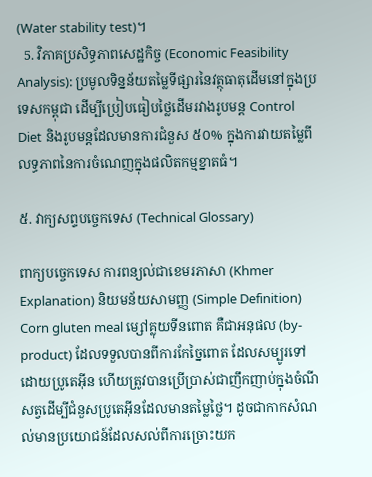(Water stability test)។
  5. វិភាគប្រសិទ្ធភាពសេដ្ឋកិច្ច (Economic Feasibility Analysis): ប្រមូលទិន្នន័យតម្លៃទីផ្សារនៃវត្ថុធាតុដើមនៅក្នុងប្រទេសកម្ពុជា ដើម្បីប្រៀបធៀបថ្លៃដើមរវាងរូបមន្ត Control Diet និងរូបមន្តដែលមានការជំនួស ៥០% ក្នុងការវាយតម្លៃពីលទ្ធភាពនៃការចំណេញក្នុងផលិតកម្មខ្នាតធំ។

៥. វាក្យសព្ទបច្ចេកទេស (Technical Glossary)

ពាក្យបច្ចេកទេស ការពន្យល់ជាខេមរភាសា (Khmer Explanation) និយមន័យសាមញ្ញ (Simple Definition)
Corn gluten meal ម្សៅគ្លុយទីនពោត គឺជាអនុផល (by-product) ដែលទទួលបានពីការកែច្នៃពោត ដែលសម្បូរទៅដោយប្រូតេអ៊ីន ហើយត្រូវបានប្រើប្រាស់ជាញឹកញាប់ក្នុងចំណីសត្វដើម្បីជំនួសប្រូតេអ៊ីនដែលមានតម្លៃថ្លៃ។ ដូចជាកាកសំណល់មានប្រយោជន៍ដែលសល់ពីការច្រោះយក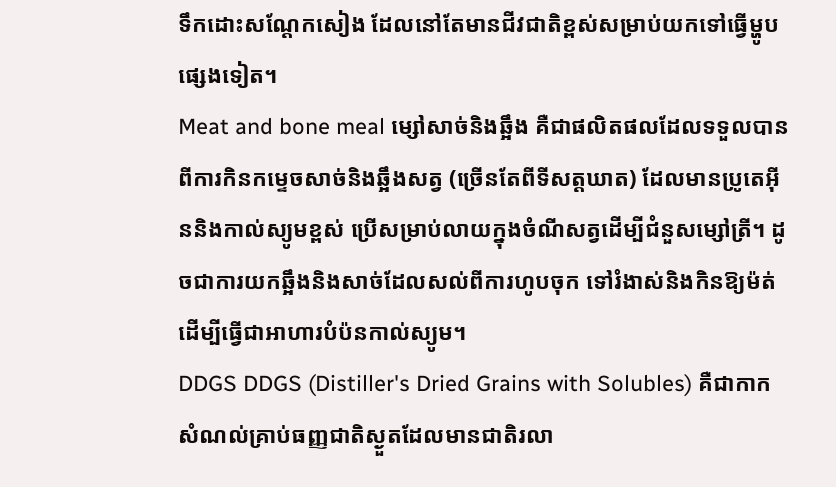ទឹកដោះសណ្តែកសៀង ដែលនៅតែមានជីវជាតិខ្ពស់សម្រាប់យកទៅធ្វើម្ហូបផ្សេងទៀត។
Meat and bone meal ម្សៅសាច់និងឆ្អឹង គឺជាផលិតផលដែលទទួលបានពីការកិនកម្ទេចសាច់និងឆ្អឹងសត្វ (ច្រើនតែពីទីសត្តឃាត) ដែលមានប្រូតេអ៊ីននិងកាល់ស្យូមខ្ពស់ ប្រើសម្រាប់លាយក្នុងចំណីសត្វដើម្បីជំនួសម្សៅត្រី។ ដូចជាការយកឆ្អឹងនិងសាច់ដែលសល់ពីការហូបចុក ទៅរំងាស់និងកិនឱ្យម៉ត់ដើម្បីធ្វើជាអាហារបំប៉នកាល់ស្យូម។
DDGS DDGS (Distiller's Dried Grains with Solubles) គឺជាកាកសំណល់គ្រាប់ធញ្ញជាតិស្ងួតដែលមានជាតិរលា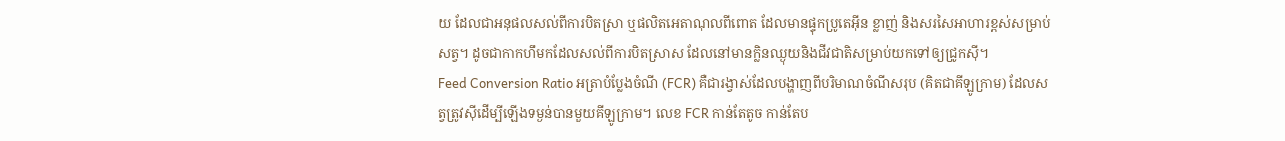យ ដែលជាអនុផលសល់ពីការបិតស្រា ឬផលិតអេតាណុលពីពោត ដែលមានផ្ទុកប្រូតេអ៊ីន ខ្លាញ់ និងសរសៃអាហារខ្ពស់សម្រាប់សត្វ។ ដូចជាកាកហឹមកដែលសល់ពីការបិតស្រាស ដែលនៅមានក្លិនឈ្ងុយនិងជីវជាតិសម្រាប់យកទៅឲ្យជ្រូកស៊ី។
Feed Conversion Ratio អត្រាបំប្លែងចំណី (FCR) គឺជារង្វាស់ដែលបង្ហាញពីបរិមាណចំណីសរុប (គិតជាគីឡូក្រាម) ដែលសត្វត្រូវស៊ីដើម្បីឡើងទម្ងន់បានមួយគីឡូក្រាម។ លេខ FCR កាន់តែតូច កាន់តែប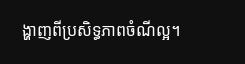ង្ហាញពីប្រសិទ្ធភាពចំណីល្អ។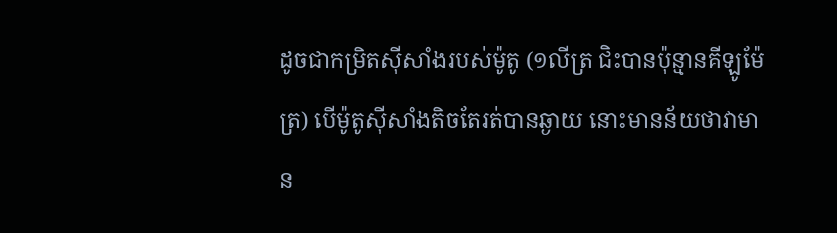ដូចជាកម្រិតស៊ីសាំងរបស់ម៉ូតូ (១លីត្រ ជិះបានប៉ុន្មានគីឡូម៉ែត្រ) បើម៉ូតូស៊ីសាំងតិចតែរត់បានឆ្ងាយ នោះមានន័យថាវាមាន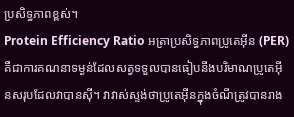ប្រសិទ្ធភាពខ្ពស់។
Protein Efficiency Ratio អត្រាប្រសិទ្ធភាពប្រូតេអ៊ីន (PER) គឺជាការគណនាទម្ងន់ដែលសត្វទទួលបានធៀបនឹងបរិមាណប្រូតេអ៊ីនសរុបដែលវាបានស៊ី។ វាវាស់ស្ទង់ថាប្រូតេអ៊ីនក្នុងចំណីត្រូវបានរាង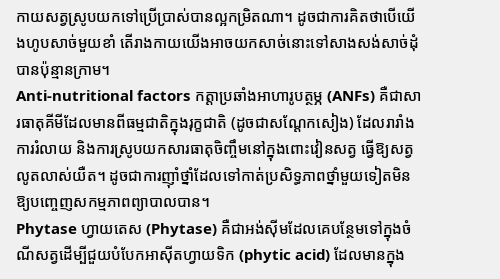កាយសត្វស្រូបយកទៅប្រើប្រាស់បានល្អកម្រិតណា។ ដូចជាការគិតថាបើយើងហូបសាច់មួយខាំ តើរាងកាយយើងអាចយកសាច់នោះទៅសាងសង់សាច់ដុំបានប៉ុន្មានក្រាម។
Anti-nutritional factors កត្តាប្រឆាំងអាហារូបត្ថម្ភ (ANFs) គឺជាសារធាតុគីមីដែលមានពីធម្មជាតិក្នុងរុក្ខជាតិ (ដូចជាសណ្តែកសៀង) ដែលរារាំងការរំលាយ និងការស្រូបយកសារធាតុចិញ្ចឹមនៅក្នុងពោះវៀនសត្វ ធ្វើឱ្យសត្វលូតលាស់យឺត។ ដូចជាការញ៉ាំថ្នាំដែលទៅកាត់ប្រសិទ្ធភាពថ្នាំមួយទៀតមិនឱ្យបញ្ចេញសកម្មភាពព្យាបាលបាន។
Phytase ហ្វាយតេស (Phytase) គឺជាអង់ស៊ីមដែលគេបន្ថែមទៅក្នុងចំណីសត្វដើម្បីជួយបំបែកអាស៊ីតហ្វាយទិក (phytic acid) ដែលមានក្នុង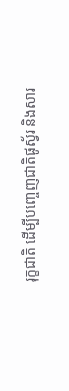រុក្ខជាតិ ដើម្បីបញ្ចេញជាតិផូស្វ័រ និងសារ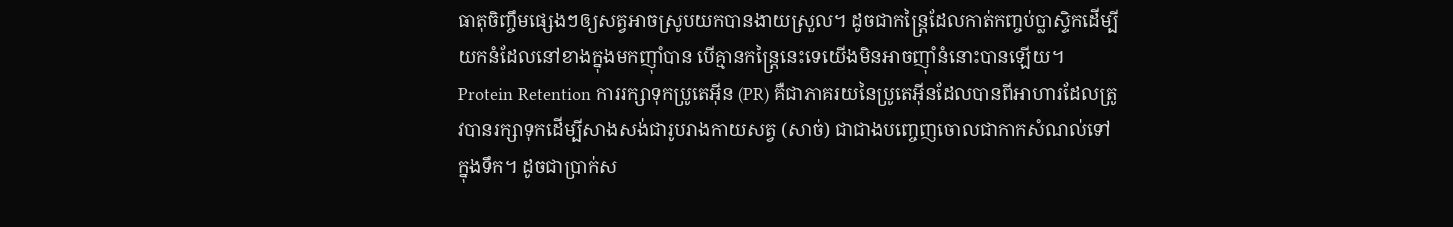ធាតុចិញ្ចឹមផ្សេងៗឲ្យសត្វអាចស្រូបយកបានងាយស្រួល។ ដូចជាកន្ត្រៃដែលកាត់កញ្ចប់ប្លាស្ទិកដើម្បីយកនំដែលនៅខាងក្នុងមកញ៉ាំបាន បើគ្មានកន្ត្រៃនេះទេយើងមិនអាចញ៉ាំនំនោះបានឡើយ។
Protein Retention ការរក្សាទុកប្រូតេអ៊ីន (PR) គឺជាភាគរយនៃប្រូតេអ៊ីនដែលបានពីអាហារដែលត្រូវបានរក្សាទុកដើម្បីសាងសង់ជារូបរាងកាយសត្វ (សាច់) ជាជាងបញ្ចេញចោលជាកាកសំណល់ទៅក្នុងទឹក។ ដូចជាប្រាក់ស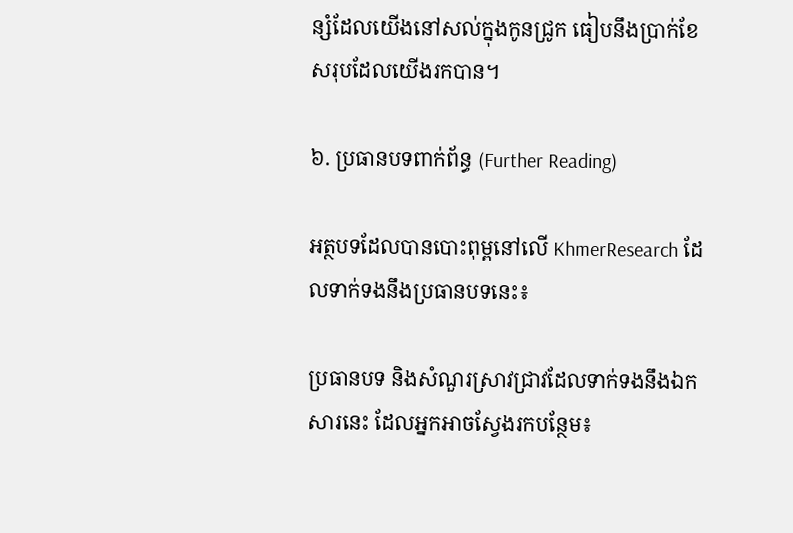ន្សំដែលយើងនៅសល់ក្នុងកូនជ្រូក ធៀបនឹងប្រាក់ខែសរុបដែលយើងរកបាន។

៦. ប្រធានបទពាក់ព័ន្ធ (Further Reading)

អត្ថបទដែលបានបោះពុម្ពនៅលើ KhmerResearch ដែលទាក់ទងនឹងប្រធានបទនេះ៖

ប្រធានបទ និងសំណួរស្រាវជ្រាវដែលទាក់ទងនឹងឯកសារនេះ ដែលអ្នកអាចស្វែងរកបន្ថែម៖